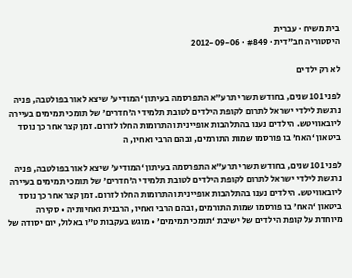בית משיח · עברית
היסטוריה חב"דית · #849 · 2012-09-06

לא רק ילדים

לפני 101 שנים, בחודש תשרי תרע”א התפרסמה בעיתון ‘המודיע’ שיצא לאור בפולטבה, פניה נרגשת לילדי ישראל לתרום לקופת הילדים לטובת תלמידי ה’חדרים’ של תומכי תמימים בעיירה ליובאוויטש. הילדים נענו בהתלהבות אופיינית והתרומות החלו לזרום. זמן קצר אחר כך נוסד ביטאון ‘האח’ בו פורסמו שמות התורמים, ובהם הרבי ואחיו, ה

לפני 101 שנים, בחודש תשרי תרע”א התפרסמה בעיתון ‘המודיע’ שיצא לאור בפולטבה, פניה נרגשת לילדי ישראל לתרום לקופת הילדים לטובת תלמידי ה’חדרים’ של תומכי תמימים בעיירה ליובאוויטש. הילדים נענו בהתלהבות אופיינית והתרומות החלו לזרום. זמן קצר אחר כך נוסד ביטאון ‘האח’ בו פורסמו שמות התורמים, ובהם הרבי ואחיו, הרבנית ואחיותיה • סקירה מיוחדת על קופת הילדים של ישיבת ‘תומכי תמימים’ • מוגש בעקבות ט”ו באלול, יום יסודה של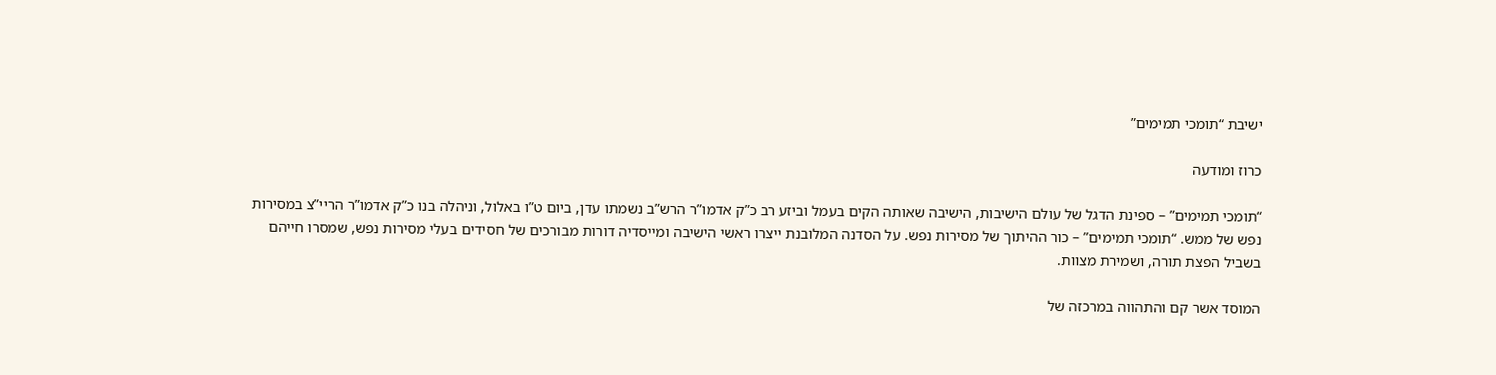ישיבת “תומכי תמימים”

כרוז ומודעה

“תומכי תמימים” – ספינת הדגל של עולם הישיבות, הישיבה שאותה הקים בעמל וביזע רב כ”ק אדמו”ר הרש”ב נשמתו עדן, ביום ט”ו באלול, וניהלה בנו כ”ק אדמו”ר הריי”צ במסירות נפש של ממש. “תומכי תמימים” – כור ההיתוך של מסירות נפש. על הסדנה המלובנת ייצרו ראשי הישיבה ומייסדיה דורות מבורכים של חסידים בעלי מסירות נפש, שמסרו חייהם בשביל הפצת תורה, ושמירת מצוות.

המוסד אשר קם והתהווה במרכזה של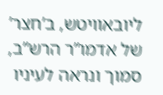ליובאוויטש, ב’חצר’ של אדמו”ר הרש”ב, סמוך ונראה לעיניו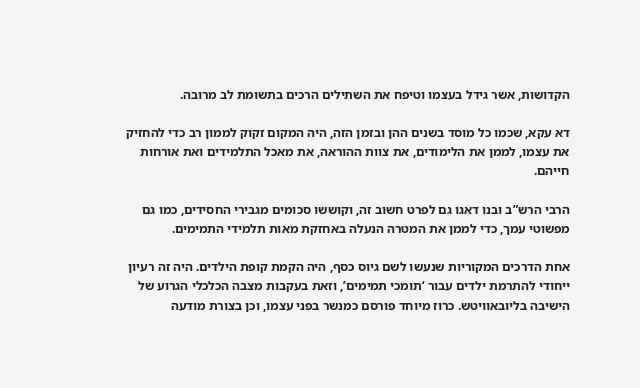הקדושות, אשר גידל בעצמו וטיפח את השתילים הרכים בתשומת לב מרובה.

דא עקא, שכמו כל מוסד בשנים ההן ובזמן הזה, היה המקום זקוק לממון רב כדי להחזיק את עצמו, לממן את הלימודים, את צוות ההוראה, את מאכל התלמידים ואת אורחות חייהם.

הרבי הרש”ב ובנו דאגו גם לפרט חשוב זה, וקוששו סכומים מגבירי החסידים, כמו גם מפשוטי עמך, כדי לממן את המטרה הנעלה באחזקת מאות תלמידי התמימים.

אחת הדרכים המקוריות שנעשו לשם גיוס כסף, היה הקמת קופת הילדים. היה זה רעיון ייחודי להתרמת ילדים עבור ‘תומכי תמימים’, וזאת בעקבות מצבה הכלכלי הגרוע של הישיבה בליובאוויטש. כרוז מיוחד פורסם כמנשר בפני עצמו, וכן בצורת מודעה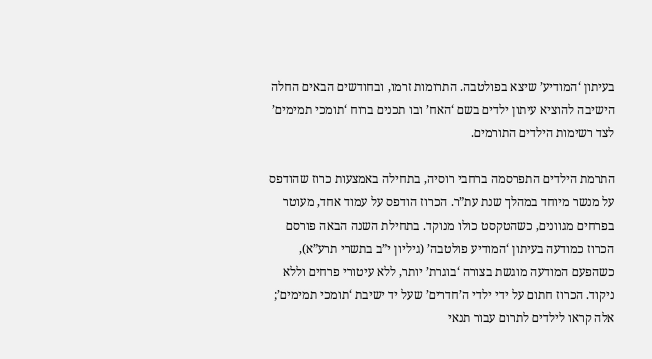בעיתון ‘המודיע’ שיצא בפולטבה. התרומות זרמו, ובחודשים הבאים החלה הישיבה להוציא עיתון ילדים בשם ‘האח’ ובו תכנים ברוח ‘תומכי תמימים’ לצד רשימות הילדים התורמים.

התרמת הילדים התפרסמה ברחבי רוסיה, בתחילה באמצעות כרוז שהודפס על מנשר מיוחד במהלך שנת עת”ר. הכרוז הודפס על עמוד אחד, מעוטר בפרחים מגוונים, כשהטקסט כולו מנוקד. בתחילת השנה הבאה פורסם הכרוז כמודעה בעיתון ‘המודיע פולטבה’ (גיליון י”ב בתשרי תרע”א), כשהפעם המודעה מוגשת בצורה ‘בוגרת’ יותר, ללא עיטורי פרחים וללא ניקוד. הכרוז חתום על ידי ילדי ה’חדרים’ שעל יד ישיבת ‘תומכי תמימים’; אלה קראו לילדים לתרום עבור תנאי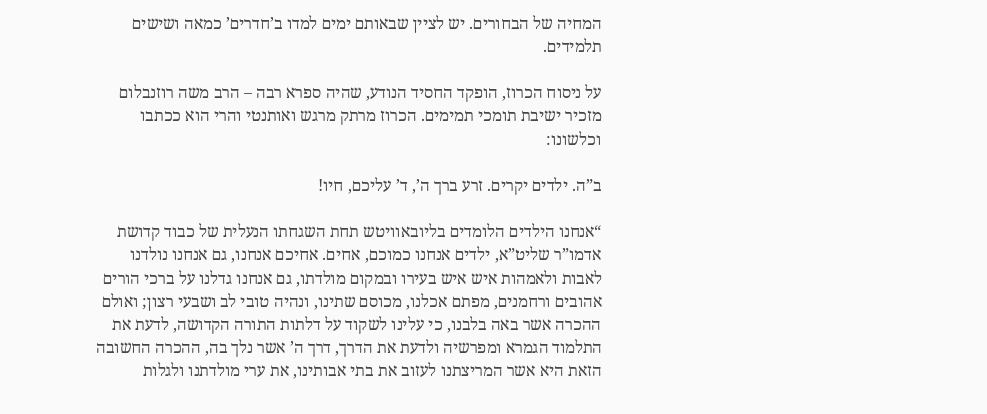המחיה של הבחורים. יש לציין שבאותם ימים למדו ב’חדרים’ כמאה ושישים תלמידים.

על ניסוח הכרוז, הופקד החסיד הנודע, שהיה ספרא רבה – הרב משה רוזנבלום מזכיר ישיבת תומכי תמימים. הכרוז מרתק מרגש ואותנטי והרי הוא ככתבו וכלשונו:

ב”ה. ילדים יקרים. זרע ברך ה’, ד’ עליכם, חיו!

“אנחנו הילדים הלומדים בליובאוויטש תחת השגחתו הנעלית של כבוד קדושת אדמו”ר שליט”א, ילדים אנחנו כמוכם, אחים. אחיכם אנחנו, גם אנחנו נולדנו לאבות ולאמהות איש איש בעירו ובמקום מולדתו, גם אנחנו גדלנו על ברכי הורים אהובים ורחמנים, מפתם אכלנו, מכוסם שתינו, ונהיה טובי לב ושבעי רצון; ואולם ההכרה אשר באה בלבנו, כי עלינו לשקוד על דלתות התורה הקדושה, לדעת את התלמוד הגמרא ומפרשיה ולדעת את הדרך, דרך ה’ אשר נלך בה, ההכרה החשובה הזאת היא אשר המריצתנו לעזוב את בתי אבותינו, את ערי מולדתנו ולגלות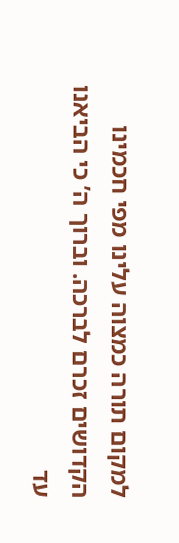למקום תורה כמצוה עלינו מפי חכמינו הקדושים זכרם לברכה. וברוך ה’ כי הביאנו עד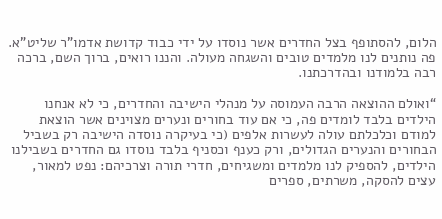הלום, להסתופף בצל החדרים אשר נוסדו על ידי כבוד קדושת אדמו”ר שליט”א. פה נותנים לנו מלמדים טובים והשגחה מעולה. והננו רואים, ברוך השם, ברכה רבה בלמודנו ובהדרכתנו.

“ואולם ההוצאה הרבה העמוסה על מנהלי הישיבה והחדרים, כי לא אנחנו הילדים בלבד לומדים פה, כי אם עוד בחורים ונערים מצוינים אשר הוצאת למודם וכלכלתם עולה לעשרות אלפים (כי בעיקרה נוסדה הישיבה רק בשביל הבחורים והנערים הגדולים, ורק כענף וכסניף בלבד נוסדו גם החדרים בשבילנו הילדים, להספיק לנו מלמדים ומשגיחים, חדרי תורה וצרכיהם: נפט למאור, עצים להסקה, משרתים, ספרים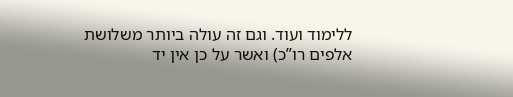ללימוד ועוד. וגם זה עולה ביותר משלושת אלפים רו”כ) ואשר על כן אין יד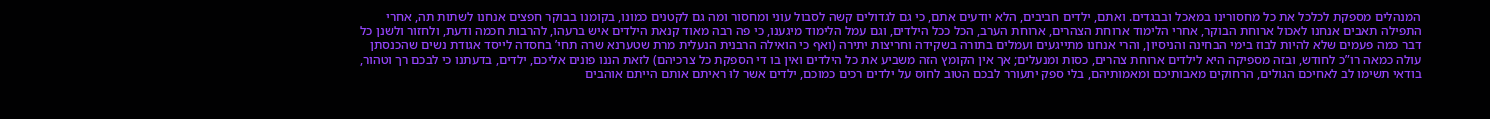המנהלים מספקת לכלכל את כל מחסורינו במאכל ובבגדים. ואתם, ילדים חביבים, הלא יודעים אתם, כי גם לגדולים קשה לסבול עוני ומחסור ומה גם לקטנים כמונו, בקומנו בבוקר חפצים אנחנו לשתות תה, אחרי התפילה תאבים אנחנו לאכול ארוחת הבוקר, אחרי הלימוד ארוחת הצהרים, ארוחת הערב, הכל ככל הילדים, וגם עמל הלימוד מיגענו, כי פה רבה מאוד קנאת הילדים איש ברעהו, להרבות חכמה ודעת, ולחזור ולשנן כל דבר כמה פעמים שלא להיות לבוז בימי הבחינה והניסיון, והרי אנחנו מתייגעים ועמלים בתורה בשקידה וחריצות יתירה (ואף כי הואילה הרבנית הנעלית מרת שטערנא שרה תחי’ בחסדה לייסד אגודת נשים שהכנסתן עולה כמאה רו”כ לחודש, ובזה מספיקה היא לילדים ארוחת צהרים, כסות ומנעלים; אך אין הקומץ הזה משביע את כל הילדים ואין בו די הספקת כל צרכיהם) לזאת הננו פונים אליכם, ילדים, בדעתנו כי לבכם רך וטהור, בודאי תשימו לב לאחיכם הגולים, הרחוקים מאבותיכם ומאמותיהם, בלי ספק יתעורר לבכם הטוב לחוס על ילדים רכים כמוכם, ילדים אשר לוּ ראיתם אותם הייתם אוהבים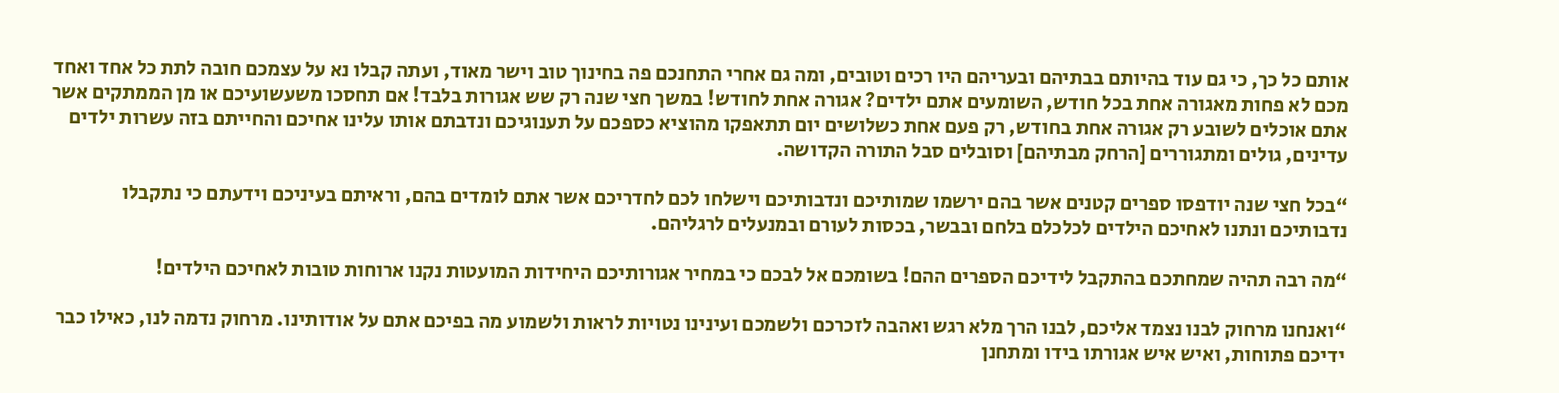אותם כל כך, כי גם עוד בהיותם בבתיהם ובעריהם היו רכים וטובים, ומה גם אחרי התחנכם פה בחינוך טוב וישר מאוד, ועתה קבלו נא על עצמכם חובה לתת כל אחד ואחד מכם לא פחות מאגורה אחת בכל חודש, השומעים אתם ילדים? אגורה אחת לחודש! במשך חצי שנה רק שש אגורות בלבד! אם תחסכו משעשועיכם או מן הממתקים אשר אתם אוכלים לשובע רק אגורה אחת בחודש, רק פעם אחת כשלושים יום תתאפקו מהוציא כספכם על תענוגיכם ונדבתם אותו עלינו אחיכם והחייתם בזה עשרות ילדים עדינים, גולים ומתגוררים [הרחק מבתיהם] וסובלים סבל התורה הקדושה.

“בכל חצי שנה יודפסו ספרים קטנים אשר בהם ירשמו שמותיכם ונדבותיכם וישלחו לכם לחדריכם אשר אתם לומדים בהם, וראיתם בעיניכם וידעתם כי נתקבלו נדבותיכם ונתנו לאחיכם הילדים לכלכלם בלחם ובבשר, בכסות לעורם ובמנעלים לרגליהם.

“מה רבה תהיה שמחתכם בהתקבל לידיכם הספרים ההם! בשומכם אל לבכם כי במחיר אגורותיכם היחידות המועטות נקנו ארוחות טובות לאחיכם הילדים!

“ואנחנו מרחוק לבנו נצמד אליכם, לבנו הרך מלא רגש ואהבה לזכרכם ולשמכם ועינינו נטויות לראות ולשמוע מה בפיכם אתם על אודותינו. מרחוק נדמה לנו, כאילו כבר ידיכם פתוחות, ואיש איש אגורתו בידו ומתחנן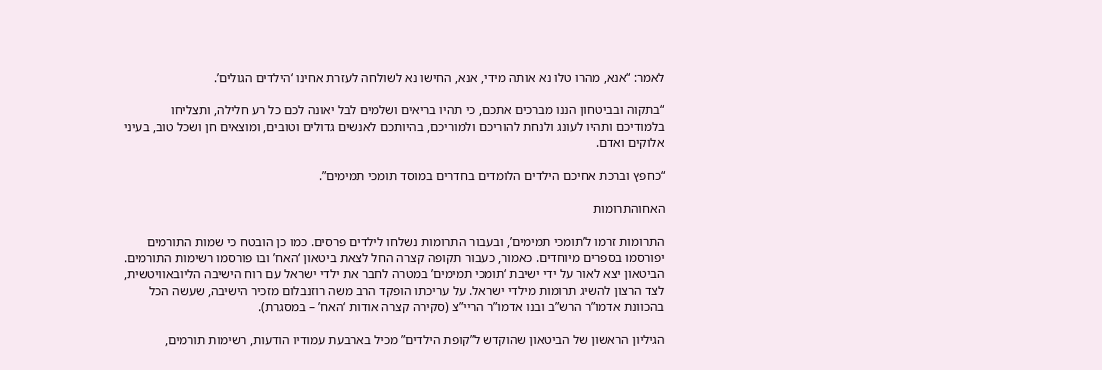לאמר: “אנא, מהרו טלו נא אותה מידי, אנא, החישו נא לשולחה לעזרת אחינו ‘הילדים הגולים’.

“בתקוה ובביטחון הננו מברכים אתכם, כי תהיו בריאים ושלמים לבל יאונה לכם כל רע חלילה, ותצליחו בלמודיכם ותהיו לעונג ולנחת להוריכם ולמוריכם, בהיותכם לאנשים גדולים וטובים, ומוצאים חן ושכל טוב, בעיני אלוקים ואדם.

“כחפץ וברכת אחיכם הילדים הלומדים בחדרים במוסד תומכי תמימים”.

האחוהתרומות

התרומות זרמו ל’תומכי תמימים’, ובעבור התרומות נשלחו לילדים פרסים. כמו כן הובטח כי שמות התורמים יפורסמו בספרים מיוחדים. כאמור, כעבור תקופה קצרה החל לצאת ביטאון ‘האח’ ובו פורסמו רשימות התורמים. הביטאון יצא לאור על ידי ישיבת ‘תומכי תמימים’ במטרה לחבר את ילדי ישראל עם רוח הישיבה הליובאוויטשית, לצד הרצון להשיג תרומות מילדי ישראל. על עריכתו הופקד הרב משה רוזנבלום מזכיר הישיבה, שעשה הכל בהכוונת אדמו”ר הרש”ב ובנו אדמו”ר הריי”צ (סקירה קצרה אודות ‘האח’ – במסגרת).

הגיליון הראשון של הביטאון שהוקדש ל”קופת הילדים” מכיל בארבעת עמודיו הודעות, רשימות תורמים,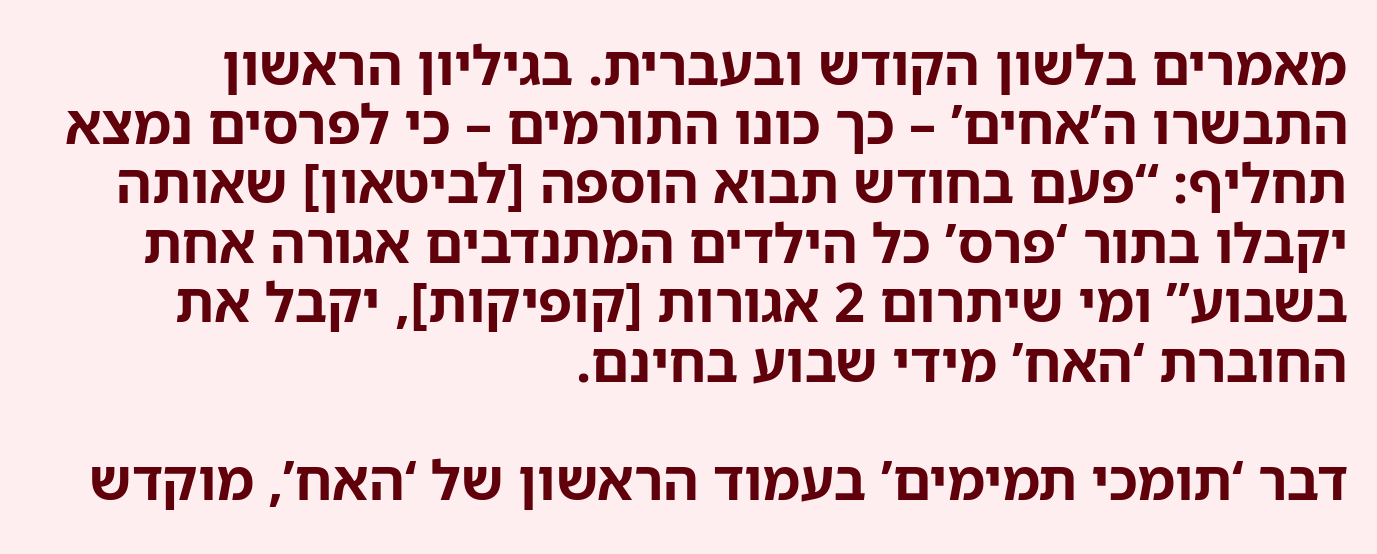מאמרים בלשון הקודש ובעברית. בגיליון הראשון התבשרו ה’אחים’ – כך כונו התורמים – כי לפרסים נמצא תחליף: “פעם בחודש תבוא הוספה [לביטאון] שאותה יקבלו בתור ‘פרס’ כל הילדים המתנדבים אגורה אחת בשבוע” ומי שיתרום 2 אגורות [קופיקות], יקבל את החוברת ‘האח’ מידי שבוע בחינם.

דבר ‘תומכי תמימים’ בעמוד הראשון של ‘האח’, מוקדש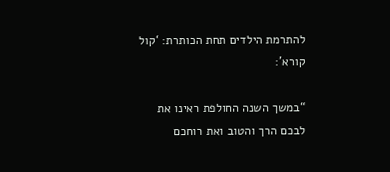להתרמת הילדים תחת הכותרת: ‘קול קורא’:

“במשך השנה החולפת ראינו את לבכם הרך והטוב ואת רוחכם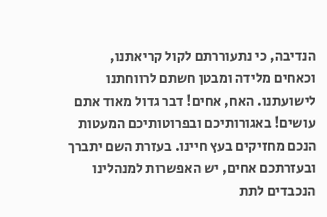הנדיבה, כי נתעוררתם לקול קריאתנו, וכאחים מלידה ומבטן חשתם לרווחתנו לישועתנו. האח, אחים! דבר גדול מאוד אתם עושים! באגורותיכם ובפרוטותיכם המעטות הנכם מחזיקים בעץ חיינו. בעזרת השם יתברך ובעזרתכם אחים, יש האפשרות למנהלינו הנכבדים לתת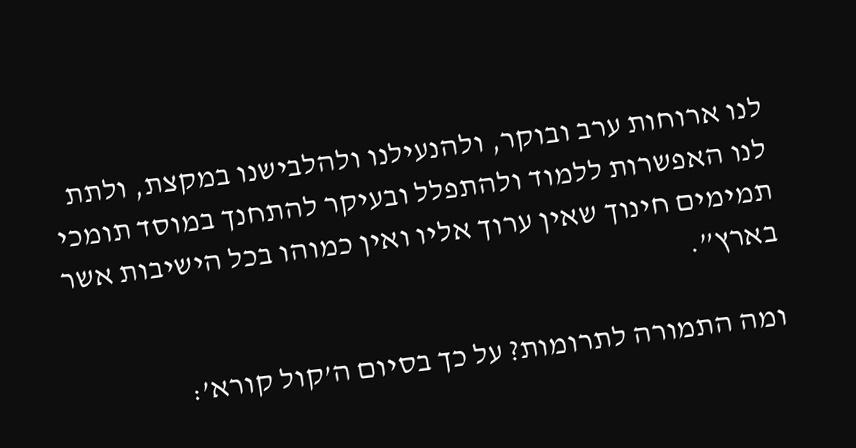לנו ארוחות ערב ובוקר, ולהנעילנו ולהלבישנו במקצת, ולתת לנו האפשרות ללמוד ולהתפלל ובעיקר להתחנך במוסד תומכי תמימים חינוך שאין ערוך אליו ואין כמוהו בכל הישיבות אשר בארץ”.

ומה התמורה לתרומות? על כך בסיום ה’קול קורא’: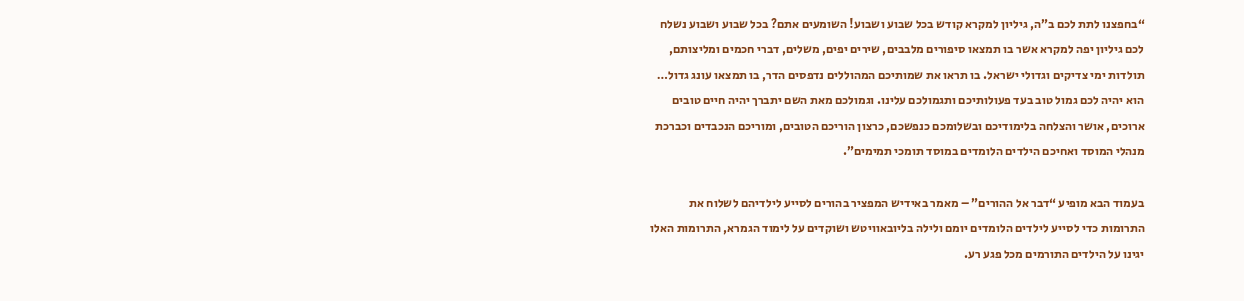“בחפצנו לתת לכם ב”ה, גיליון למקרא קודש בכל שבוע ושבוע! השומעים אתם? בכל שבוע ושבוע נשלח לכם גיליון יפה למקרא אשר בו תמצאו סיפורים מלבבים, שירים יפים, משלים, דברי חכמים ומליצותם, תולדות ימי צדיקים וגדולי ישראל. בו תראו את שמותיכם המהוללים נדפסים הדר, בו תמצאו עונג גדול… הוא יהיה לכם גמול טוב בעד פעולותיכם ותגמולכם עלינו. וגמולכם מאת השם יתברך יהיה חיים טובים ארוכים, אושר והצלחה בלימודיכם ובשלומכם כנפשכם, כרצון הוריכם הטובים, ומוריכם הנכבדים וכברכת מנהלי המוסד ואחיכם הילדים הלומדים במוסד תומכי תמימים”.

בעמוד הבא מופיע “דבר אל ההורים” – מאמר באידיש המפציר בהורים לסייע לילדיהם לשלוח את התרומות כדי לסייע לילדים הלומדים יומם ולילה בליובאוויטש ושוקדים על לימוד הגמרא, התרומות האלו יגינו על הילדים התורמים מכל פגע רע.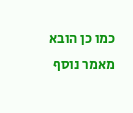כמו כן הובא מאמר נוסף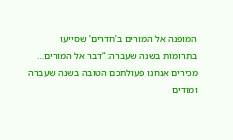המופנה אל המורים ב’חדרים’ שסייעו בתרומות בשנה שעברה: “דבר אל המורים… מכירים אנחנו פעולתכם הטובה בשנה שעברה ומודים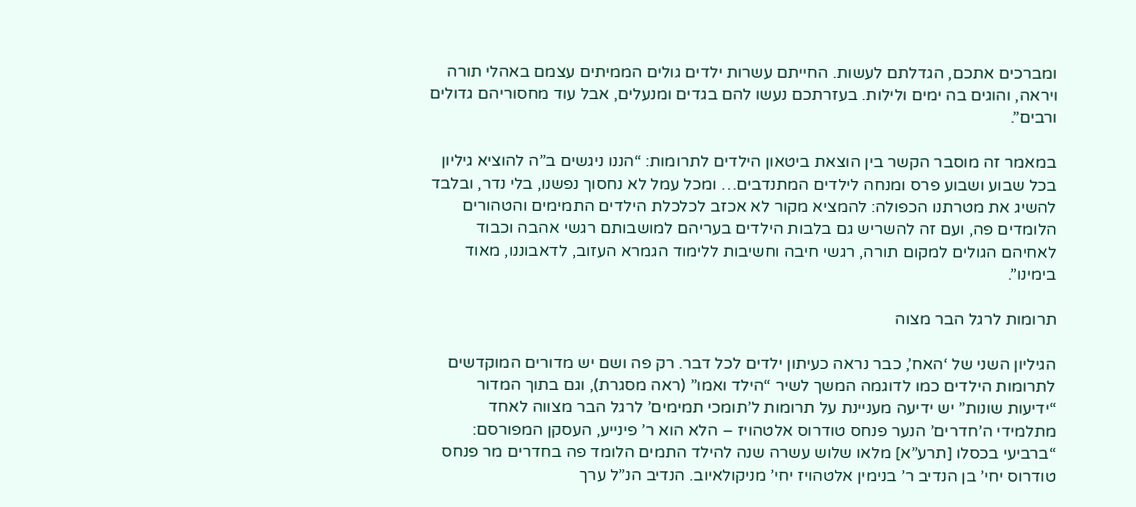ומברכים אתכם, הגדלתם לעשות. החייתם עשרות ילדים גולים הממיתים עצמם באהלי תורה ויראה, והוגים בה ימים ולילות. בעזרתכם נעשו להם בגדים ומנעלים, אבל עוד מחסוריהם גדולים ורבים”.

במאמר זה מוסבר הקשר בין הוצאת ביטאון הילדים לתרומות: “הננו ניגשים ב”ה להוציא גיליון בכל שבוע ושבוע פרס ומנחה לילדים המתנדבים… ומכל עמל לא נחסוך נפשנו, בלי נדר, ובלבד להשיג את מטרתנו הכפולה: להמציא מקור לא אכזב לכלכלת הילדים התמימים והטהורים הלומדים פה, ועם זה להשריש גם בלבות הילדים בעריהם למושבותם רגשי אהבה וכבוד לאחיהם הגולים למקום תורה, רגשי חיבה וחשיבות ללימוד הגמרא העזוב, לדאבוננו, מאוד בימינו”.

תרומות לרגל הבר מצוה

הגיליון השני של ‘האח’, כבר נראה כעיתון ילדים לכל דבר. רק פה ושם יש מדורים המוקדשים לתרומות הילדים כמו לדוגמה המשך לשיר “הילד ואמו” (ראה מסגרת), וגם בתוך המדור “ידיעות שונות” יש ידיעה מעניינת על תרומות ל’תומכי תמימים’ לרגל הבר מצווה לאחד מתלמידי ה’חדרים’ הנער פנחס טודרוס אלטהויז – הלא הוא ר’ פינייע, העסקן המפורסם: “ברביעי בכסלו [תרע”א] מלאו שלוש עשרה שנה להילד התמים הלומד פה בחדרים מר פנחס טודרוס יחי’ בן הנדיב ר’ בנימין אלטהויז יחי’ מניקולאיוב. הנדיב הנ”ל ערך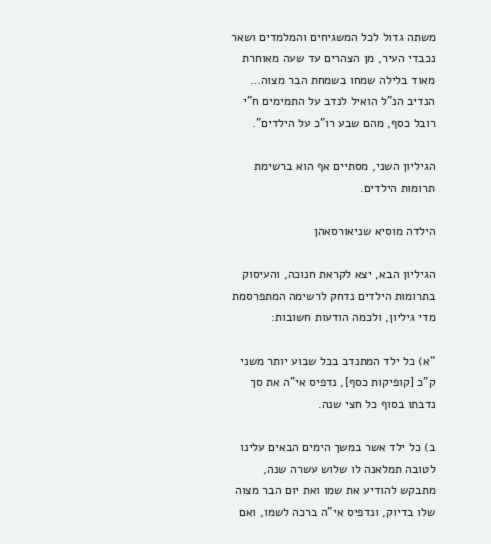משתה גדול לכל המשגיחים והמלמדים ושאר נכבדי העיר, מן הצהרים עד שעה מאוחרת מאוד בלילה שמחו בשמחת הבר מצוה… הנדיב הנ”ל הואיל לנדב על התמימים ח”י רובל כסף, מהם שבע רו”כ על הילדים”.

הגיליון השני, מסתיים אף הוא ברשימת תרומות הילדים.

הילדה מוסיא שניאורסאהן

הגיליון הבא, יצא לקראת חנוכה, והעיסוק בתרומות הילדים נדחק לרשימה המתפרסמת מדי גיליון, ולכמה הודעות חשובות:

“א) כל ילד המתנדב בכל שבוע יותר משני ק”כ [קופיקות כסף], נדפיס אי”ה את סך נדבתו בסוף כל חצי שנה.

ב) כל ילד אשר במשך הימים הבאים עלינו לטובה תמלאנה לו שלוש עשרה שנה, מתבקש להודיע את שמו ואת יום הבר מצוה שלו בדיוק, ונדפיס אי”ה ברכה לשמו, ואם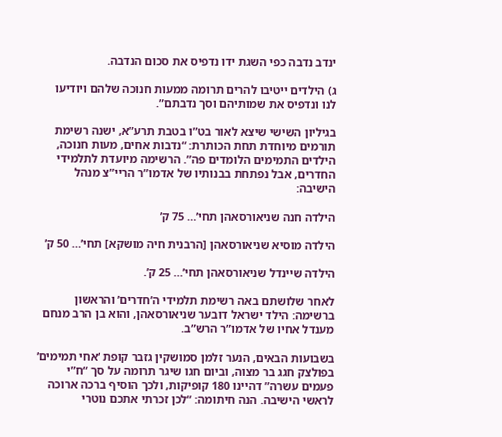ינדב נדבה כפי השגת ידו נדפיס את סכום הנדבה.

ג) הילדים ייטיבו להרים תרומה ממעות חנוכה שלהם ויודיעו לנו ונדפיס את שמותיהם וסך נדבתם”.

בגיליון השישי שיצא לאור בט”ו בטבת תרע”א, ישנה רשימת תורמים מיוחדת תחת הכותרת: “נדבות אחים, מעות חנוכה, הילדים התמימים הלומדים פה”. הרשימה מיועדת לתלמידי החדרים, אבל נפתחת בבנותיו של אדמו”ר הריי”צ מנהל הישיבה:

הילדה חנה שניאורסאהן תחי’… 75 ק’

הילדה מוסיא שניאורסאהן [הרבנית חיה מושקא] תחי’… 50 ק’

הילדה שיינדל שניאורסאהן תחי’… 25 ק’.

לאחר שלושתם באה רשימת תלמידי ה’חדרים’ והראשון ברשימה: הילד ישראל דובער שניאורסאהן, והוא בן הרב מנחם מענדל אחיו של אדמו”ר הרש”ב.

בשבועות הבאים, הנער זלמן סמושקין גזבר קופת ‘אחי תמימים’ בפולצק חגג בר מצוה, וביום חגו שיגר תרומה על סך “ח”י פעמים עשרה” דהיינו 180 קופיקות, ולכך הוסיף ברכה ארוכה לראשי הישיבה. הנה חיתומה: “לכן זכרתי אתכם נוטרי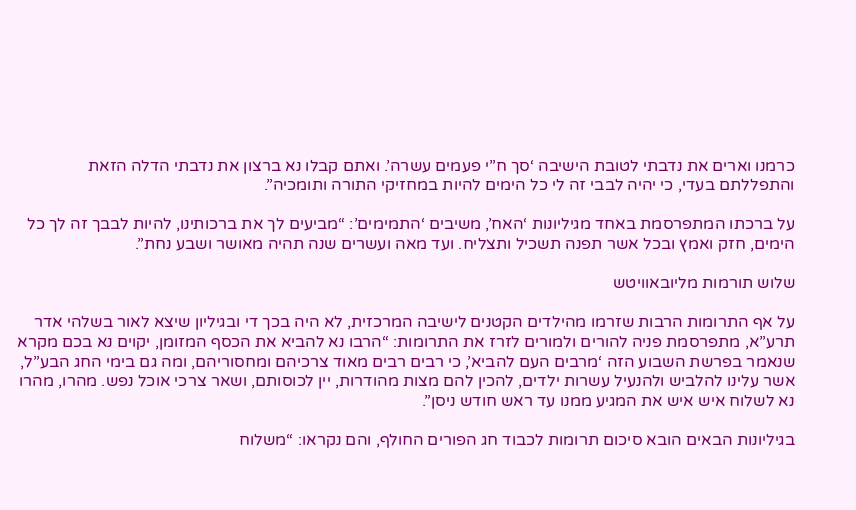כרמנו וארים את נדבתי לטובת הישיבה ‘סך ח”י פעמים עשרה’. ואתם קבלו נא ברצון את נדבתי הדלה הזאת והתפללתם בעדי, כי יהיה לבבי זה לי כל הימים להיות במחזיקי התורה ותומכיה”.

על ברכתו המתפרסמת באחד מגיליונות ‘האח’, משיבים ‘התמימים’: “מביעים לך את ברכותינו, להיות לבבך זה לך כל הימים, חזק ואמץ ובכל אשר תפנה תשכיל ותצליח. ועד מאה ועשרים שנה תהיה מאושר ושבע נחת”.

שלוש תורמות מליובאוויטש

על אף התרומות הרבות שזרמו מהילדים הקטנים לישיבה המרכזית, לא היה בכך די ובגיליון שיצא לאור בשלהי אדר תרע”א, מתפרסמת פניה להורים ולמורים לזרז את התרומות: “הרבו נא להביא את הכסף המזומן, יקוים נא בכם מקרא שנאמר בפרשת השבוע הזה ‘מרבים העם להביא’, כי רבים רבים מאוד צרכיהם ומחסוריהם, ומה גם בימי החג הבע”ל, אשר עלינו להלביש ולהנעיל עשרות ילדים, להכין להם מצות מהודרות, יין לכוסותם, ושאר צרכי אוכל נפש. מהרו, מהרו נא לשלוח איש איש את המגיע ממנו עד ראש חודש ניסן”.

בגיליונות הבאים הובא סיכום תרומות לכבוד חג הפורים החולף, והם נקראו: “משלוח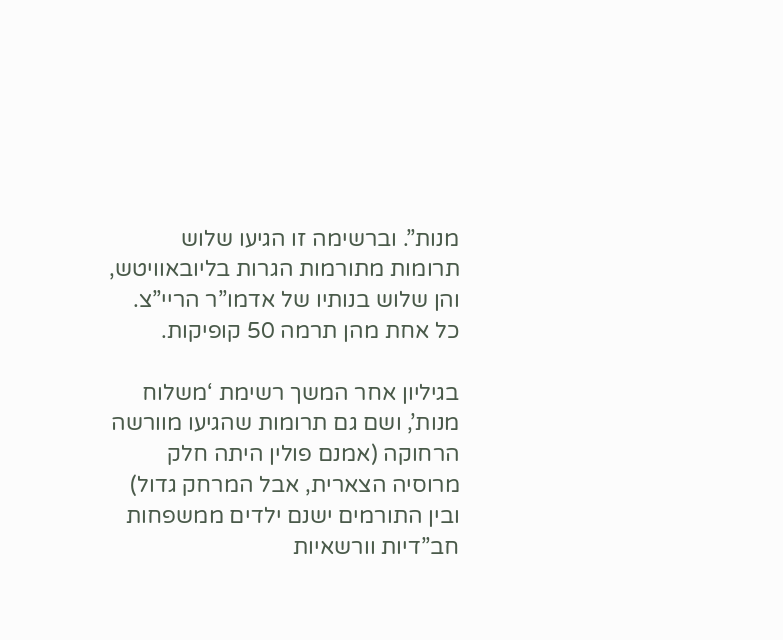מנות”. וברשימה זו הגיעו שלוש תרומות מתורמות הגרות בליובאוויטש, והן שלוש בנותיו של אדמו”ר הריי”צ. כל אחת מהן תרמה 50 קופיקות.

בגיליון אחר המשך רשימת ‘משלוח מנות’, ושם גם תרומות שהגיעו מוורשה הרחוקה (אמנם פולין היתה חלק מרוסיה הצארית, אבל המרחק גדול) ובין התורמים ישנם ילדים ממשפחות חב”דיות וורשאיות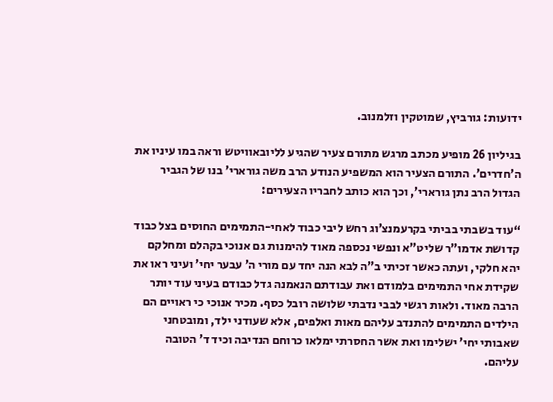ידועות: גורביץ, שמוטקין וזלמנוב.

בגיליון 26 מופיע מכתב מרגש מתורם צעיר שהגיע לליובאוויטש וראה במו עיניו את ה’חדרים’. התורם הצעיר הוא המשפיע הנודע הרב משה גורארי’ בנו של הגביר הגדול הרב נתן גורארי’, וכך הוא כותב לחבריו הצעירים:

“עוד בשבתי בביתי בקרעמנצ’וג רחש ליבי כבוד לאחי-התמימים החוסים בצל כבוד קדושת אדמו”ר שליט”א ונפשי נכספה מאוד להימנות גם אנוכי בקהלם ומחלקם יהא חלקי, ועתה כאשר זכיתי ב”ה לבא הנה יחד עם מורי ה’ עבער יחי’ ועיני ראו את שקידת אחי התמימים בלמודם ואת עבודתם הנאמנה גדל כבודם בעיני עוד יותר הרבה מאוד. ולאות רגשי לבבי נדבתי שלושה רובל כסף. מכיר אנוכי כי ראויים הם הילדים התמימים להתנדב עליהם מאות ואלפים, אלא שעודני ילד, ומובטחני שאבותי יחי’ ישלימו ואת אשר החסרתי ימלאו כרוחם הנדיבה וכיד ד’ הטובה עליהם.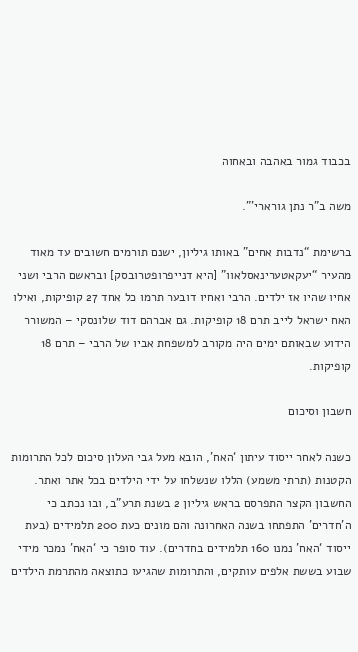בכבוד גמור באהבה ובאחוה

משה ב”ר נתן גורארי’”.

ברשימת “נדבות אחים” באותו גיליון, ישנם תורמים חשובים עד מאוד מהעיר “יעקאטערינאסלאוו” [היא דנייפרופטרובסק] ובראשם הרבי ושני אחיו שהיו אז ילדים. הרבי ואחיו דובער תרמו כל אחד 27 קופיקות, ואילו האח ישראל לייב תרם 18 קופיקות. גם אברהם דוד שלונסקי – המשורר הידוע שבאותם ימים היה מקורב למשפחת אביו של הרבי – תרם 18 קופיקות.

חשבון וסיכום

כשנה לאחר ייסוד עיתון ‘האח’, הובא מעל גבי העלון סיכום לכל התרומות הקטנות (תרתי משמע) הללו שנשלחו על ידי הילדים בכל אתר ואתר. החשבון הקצר התפרסם בראש גיליון 2 בשנת תרע”ב, ובו נכתב כי ה’חדרים’ התפתחו בשנה האחרונה והם מונים כעת 200 תלמידים (בעת ייסוד ‘האח’ נמנו 160 תלמידים בחדרים). עוד סופר כי ‘האח’ נמכר מידי שבוע בששת אלפים עותקים, והתרומות שהגיעו כתוצאה מהתרמת הילדים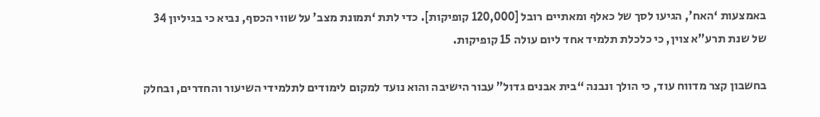באמצעות ‘האח’, הגיעו לסך של כאלף ומאתיים רובל [120,000 קופיקות]. כדי לתת ‘תמונת מצב’ על שווי הכסף, נביא כי בגיליון 34 של שנת תרע”א צוין, כי כלכלת תלמיד אחד ליום עולה 15 קופיקות.

בחשבון קצר מדווח עוד, כי הולך ונבנה “בית אבנים גדול” עבור הישיבה והוא נועד למקום לימודים לתלמידי השיעור והחדרים, ובחלק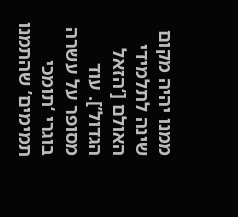ממנו יהיה מקום שינה לתלמידי האולם [‘הזאל הגדול’]. עוד מסופר על עשרה בוגרי ‘תומכי תמימים’ שהתמנו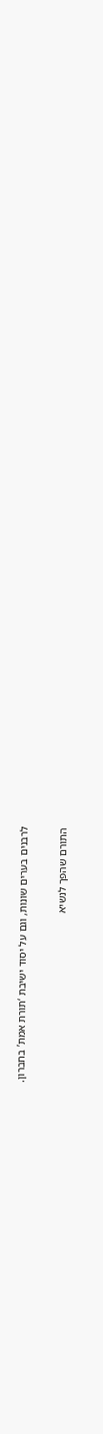לרבנים בערים שונות, וגם על יסוד ישיבת ‘תורת אמת’ בחברון.

התורם שהפך לנשיא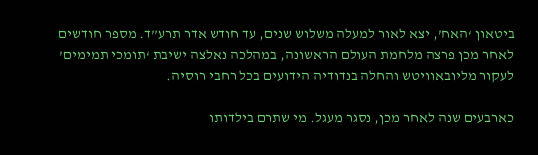ביטאון ‘האח’, יצא לאור למעלה משלוש שנים, עד חודש אדר תרע”ד. מספר חודשים לאחר מכן פרצה מלחמת העולם הראשונה, במהלכה נאלצה ישיבת ‘תומכי תמימים’ לעקור מליובאוויטש והחלה בנדודיה הידועים בכל רחבי רוסיה.

כארבעים שנה לאחר מכן, נסגר מעגל. מי שתרם בילדותו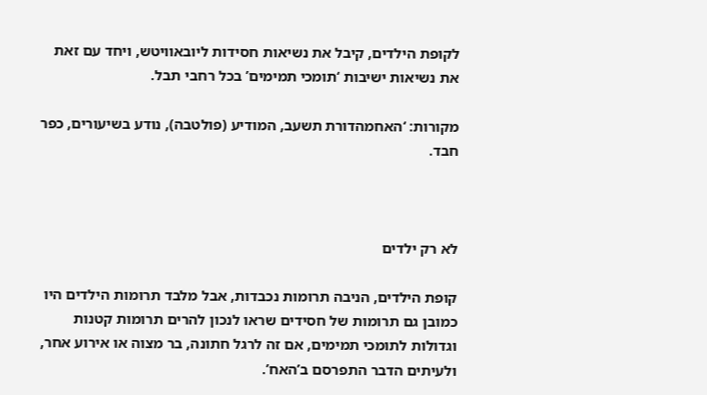לקופת הילדים, קיבל את נשיאות חסידות ליובאוויטש, ויחד עם זאת את נשיאות ישיבות ‘תומכי תמימים’ בכל רחבי תבל.

מקורות: ‘האחמהדורת תשעב, המודיע (פולטבה), נודע בשיעורים, כפר חבד.



לא רק ילדים

קופת הילדים, הניבה תרומות נכבדות, אבל מלבד תרומות הילדים היו כמובן גם תרומות של חסידים שראו לנכון להרים תרומות קטנות וגדולות לתומכי תמימים, אם זה לרגל חתונה, בר מצוה או אירוע אחר, ולעיתים הדבר התפרסם ב’האח’.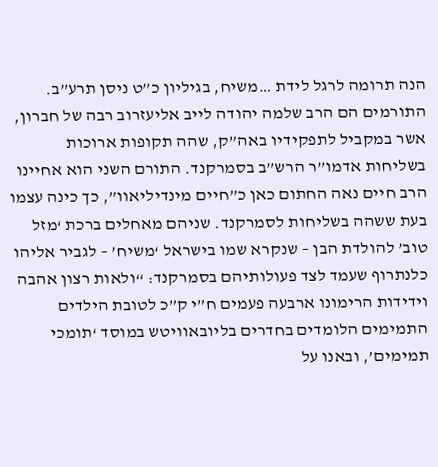הנה תרומה לרגל לידת …משיח, בגיליון כ”ט ניסן תרע”ב. התורמים הם הרב שלמה יהודה לייב אליעזרוב רבה של חברון, אשר במקביל לתפקידיו באה”ק, שהה תקופות ארוכות בשליחות אדמו”ר הרש”ב בסמרקנד. התורם השני הוא אחיינו הרב חיים נאה החתום כאן כ”חיים מינדיליאוו”, כך כינה עצמו בעת ששהה בשליחות לסמרקנד. שניהם מאחלים ברכת ‘מזל טוב’ להולדת הבן – שנקרא שמו בישראל ‘משיח’ – לגביר אליהו כלנתרוף שעמד לצד פעולותיהם בסמרקנד: “ולאות רצון אהבה וידידות הרימונו ארבעה פעמים ח”י ק”כ לטובת הילדים התמימים הלומדים בחדרים בליובאוויטש במוסד ‘תומכי תמימים’, ובאנו על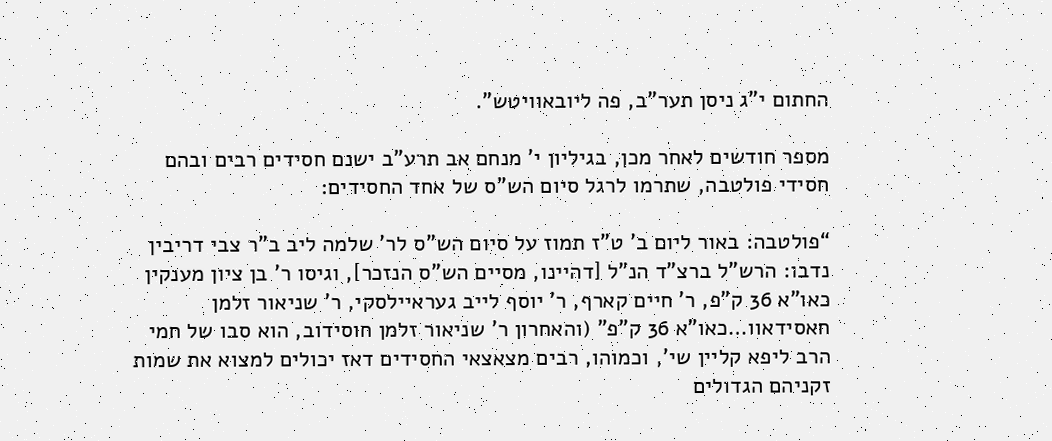החתום י”ג ניסן תער”ב, פה ליובאוויטש”.

מספר חודשים לאחר מכן, בגיליון י’ מנחם אב תרע”ב ישנם חסידים רבים ובהם חסידי פולטבה, שתרמו לרגל סיום הש”ס של אחד החסידים:

“פולטבה: באור ליום ב’ ט”ז תמוז על סיום הש”ס לר’ שלמה ליב ב”ר צבי דריבין נדבו: הרש”ל ברצ”ד הנ”ל [דהיינו, מסיים הש”ס הנזכר], וגיסו ר’ בן ציון מענקין כאו”א 36 ק”פ, ר’ חיים קארף, ר’ יוסף לייב געראיילסקי, ר’ שניאור זלמן חאסידאוו…כאו”א 36 ק”פ” (והאחרון ר’ שניאור זלמן חוסידוב, הוא סבו של חמי הרב ליפא קליין שי’, וכמוהו, רבים מצאצאי החסידים דאז יכולים למצוא את שמות זקניהם הגדולים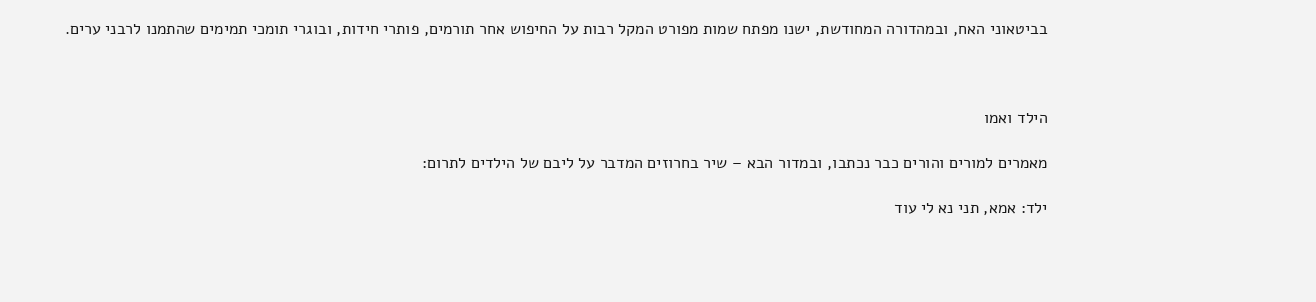בביטאוני האח, ובמהדורה המחודשת, ישנו מפתח שמות מפורט המקל רבות על החיפוש אחר תורמים, פותרי חידות, ובוגרי תומכי תמימים שהתמנו לרבני ערים.



הילד ואמו

מאמרים למורים והורים כבר נכתבו, ובמדור הבא – שיר בחרוזים המדבר על ליבם של הילדים לתרום:

ילד: אמא, תני נא לי עוד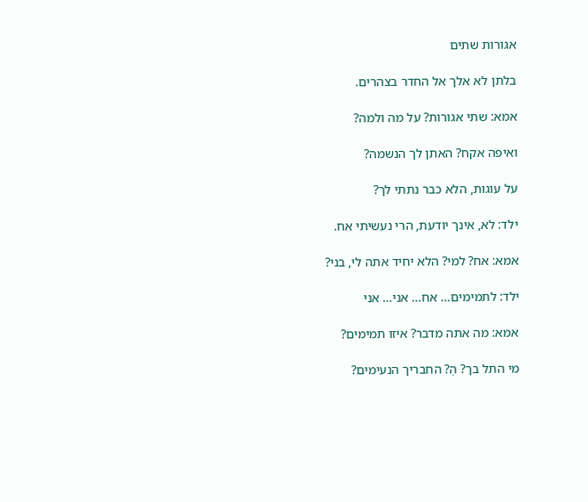אגורות שתים

בלתן לא אלך אל החדר בצהרים.

אמא: שתי אגורות? על מה ולמה?

ואיפה אקח? האתן לך הנשמה?

על עוגות, הלא כבר נתתי לך?

ילד: לא, אינך יודעת, הרי נעשיתי אח.

אמא: אח? למי? הלא יחיד אתה לי, בני?

ילד: לתמימים… אח… אני… אני

אמא: מה אתה מדבר? איזו תמימים?

מי התל בך? הַ? החבריך הנעימים?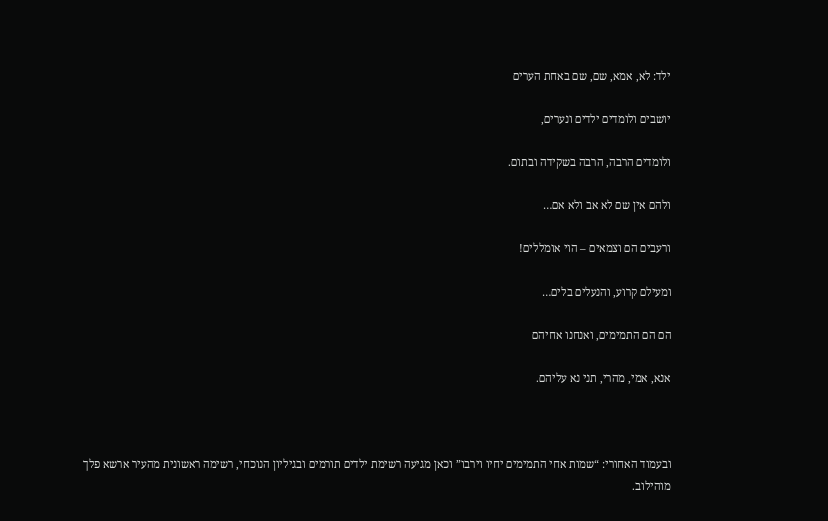ילד: לא, אמא, שם, שם באחת הערים

יושבים ולומדים ילדים ונערים,

ולומדים הרבה, הרבה בשקידה ובתום.

ולהם אין שם לא אב ולא אם…

ורעבים הם וצמאים – הוי אומללים!

ומעילם קרוע, והנעלים בלים…

הם הם התמימים, ואנחנו אחיהם

אנא, אמי, מהרי, תני נא עליהם.



ובעמוד האחורי: “שמות אחי התמימים יחיו וירבו” וכאן מגיעה רשימת ילדים תורמים ובגיליון הנוכחי, רשימה ראשונית מהעיר ארשא פלך מוהילוב.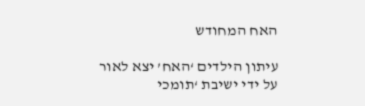האח המחודש

עיתון הילדים ‘האח’ יצא לאור על ידי ישיבת ‘תומכי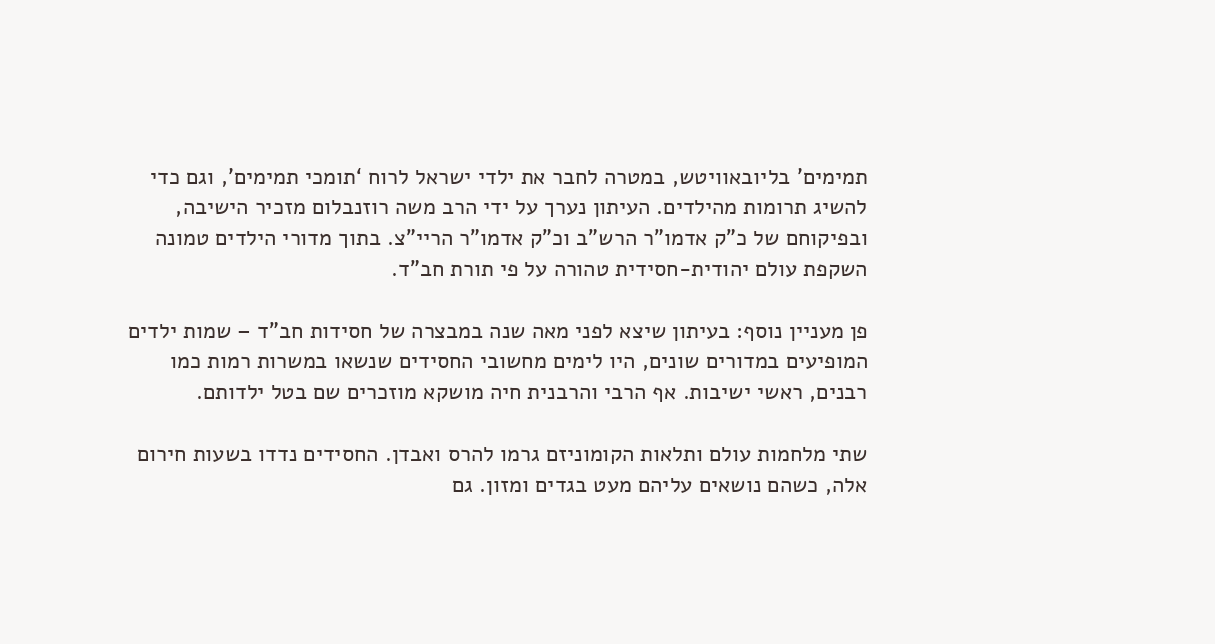תמימים’ בליובאוויטש, במטרה לחבר את ילדי ישראל לרוח ‘תומכי תמימים’, וגם כדי להשיג תרומות מהילדים. העיתון נערך על ידי הרב משה רוזנבלום מזכיר הישיבה, ובפיקוחם של כ”ק אדמו”ר הרש”ב וכ”ק אדמו”ר הריי”צ. בתוך מדורי הילדים טמונה השקפת עולם יהודית-חסידית טהורה על פי תורת חב”ד.

פן מעניין נוסף: בעיתון שיצא לפני מאה שנה במבצרה של חסידות חב”ד – שמות ילדים המופיעים במדורים שונים, היו לימים מחשובי החסידים שנשאו במשרות רמות כמו רבנים, ראשי ישיבות. אף הרבי והרבנית חיה מושקא מוזכרים שם בטל ילדותם.

שתי מלחמות עולם ותלאות הקומוניזם גרמו להרס ואבדן. החסידים נדדו בשעות חירום אלה, כשהם נושאים עליהם מעט בגדים ומזון. גם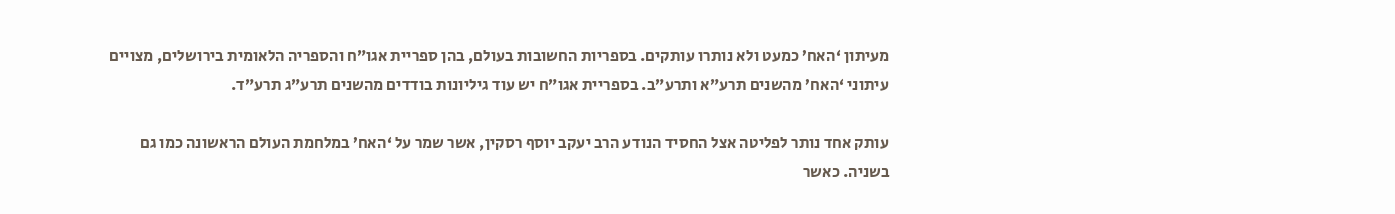מעיתון ‘האח’ כמעט ולא נותרו עותקים. בספריות החשובות בעולם, בהן ספריית אגו”ח והספריה הלאומית בירושלים, מצויים עיתוני ‘האח’ מהשנים תרע”א ותרע”ב. בספריית אגו”ח יש עוד גיליונות בודדים מהשנים תרע”ג תרע”ד.

עותק אחד נותר לפליטה אצל החסיד הנודע הרב יעקב יוסף רסקין, אשר שמר על ‘האח’ במלחמת העולם הראשונה כמו גם בשניה. כאשר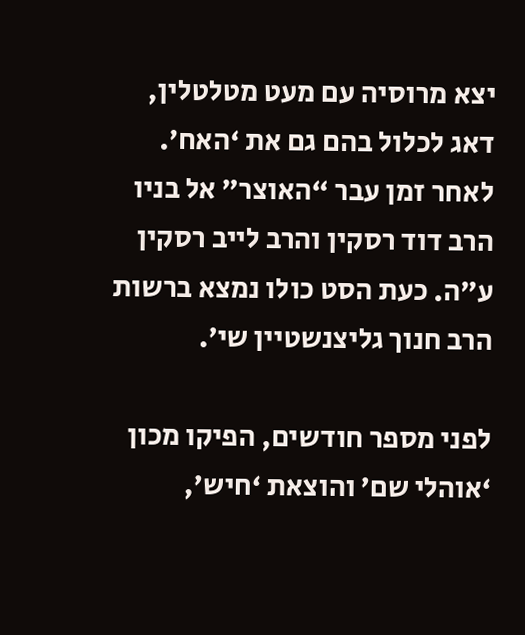יצא מרוסיה עם מעט מטלטלין, דאג לכלול בהם גם את ‘האח’. לאחר זמן עבר “האוצר” אל בניו הרב דוד רסקין והרב לייב רסקין ע”ה. כעת הסט כולו נמצא ברשות הרב חנוך גליצנשטיין שי’.

לפני מספר חודשים, הפיקו מכון ‘אוהלי שם’ והוצאת ‘חיש’,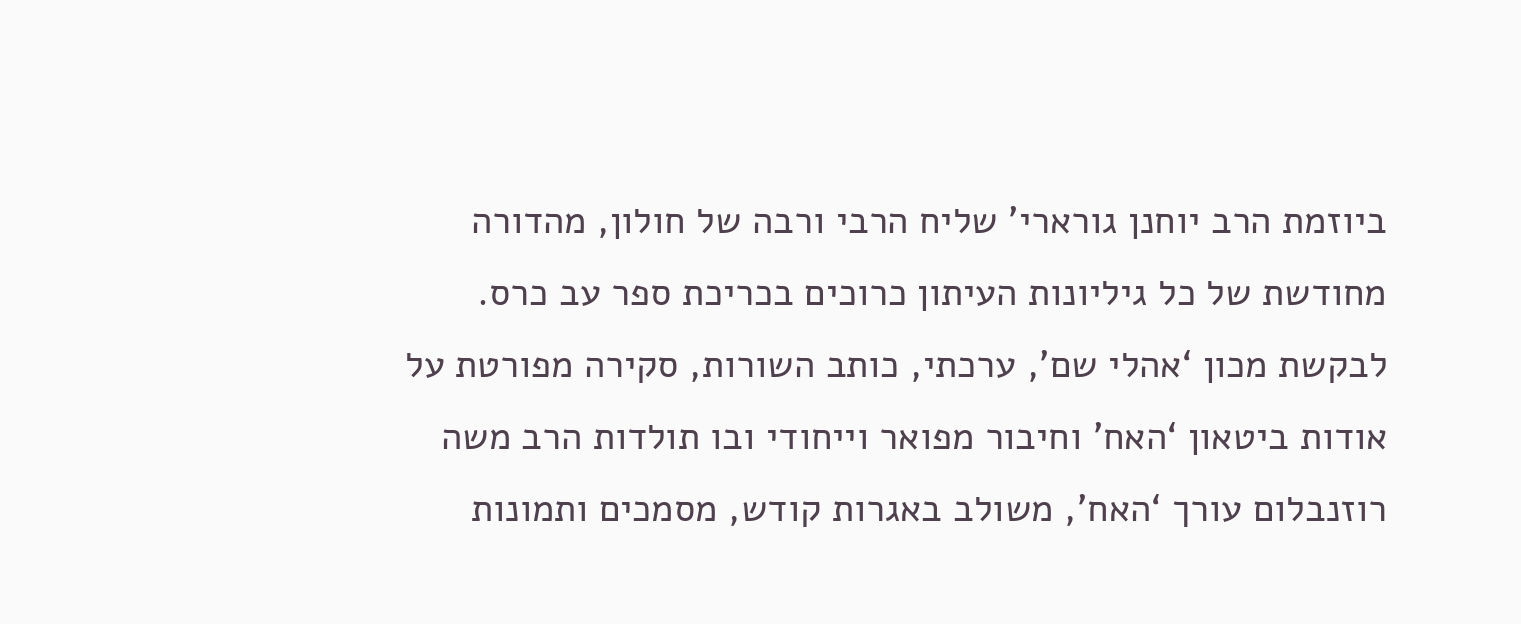ביוזמת הרב יוחנן גורארי’ שליח הרבי ורבה של חולון, מהדורה מחודשת של כל גיליונות העיתון כרוכים בכריכת ספר עב כרס. לבקשת מכון ‘אהלי שם’, ערכתי, כותב השורות, סקירה מפורטת על אודות ביטאון ‘האח’ וחיבור מפואר וייחודי ובו תולדות הרב משה רוזנבלום עורך ‘האח’, משולב באגרות קודש, מסמכים ותמונות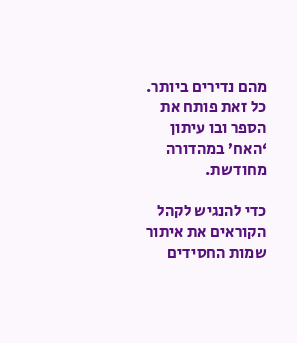מהם נדירים ביותר. כל זאת פותח את הספר ובו עיתון ‘האח’ במהדורה מחודשת.

כדי להנגיש לקהל הקוראים את איתור שמות החסידים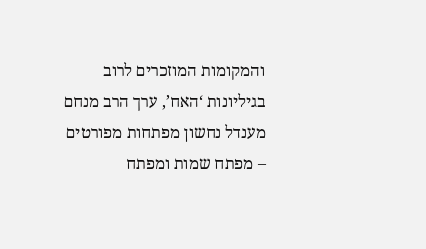והמקומות המוזכרים לרוב בגיליונות ‘האח’, ערך הרב מנחם מענדל נחשון מפתחות מפורטים – מפתח שמות ומפתח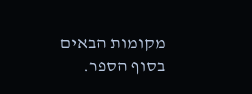מקומות הבאים בסוף הספר.